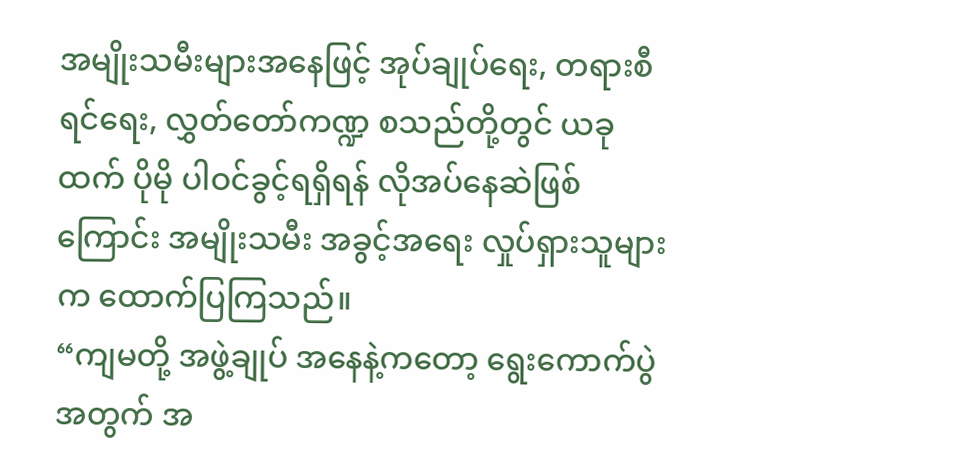အမျိုးသမီးများအနေဖြင့် အုပ်ချုပ်ရေး, တရားစီရင်ရေး, လွှတ်တော်ကဏ္ဍ စသည်တို့တွင် ယခုထက် ပိုမို ပါဝင်ခွင့်ရရှိရန် လိုအပ်နေဆဲဖြစ်ကြောင်း အမျိုးသမီး အခွင့်အရေး လှုပ်ရှားသူများက ထောက်ပြကြသည်။
“ကျမတို့ အဖွဲ့ချုပ် အနေနဲ့ကတော့ ရွေးကောက်ပွဲအတွက် အ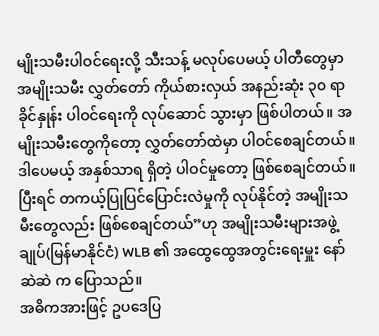မျိုးသမီးပါဝင်ရေးလို့ သီးသန့် မလုပ်ပေမယ့် ပါတီတွေမှာ အမျိုးသမီး လွှတ်တော် ကိုယ်စားလှယ် အနည်းဆုံး ၃၀ ရာခိုင်နှုန်း ပါဝင်ရေးကို လုပ်ဆောင် သွားမှာ ဖြစ်ပါတယ်။ အမျိုးသမီးတွေကိုတော့ လွှတ်တော်ထဲမှာ ပါဝင်စေချင်တယ်။ ဒါပေမယ့် အနှစ်သာရ ရှိတဲ့ ပါဝင်မှုတော့ ဖြစ်စေချင်တယ်။ပြီးရင် တကယ့်ပြုပြင်ပြောင်းလဲမှုကို လုပ်နိုင်တဲ့ အမျိုးသမီးတွေလည်း ဖြစ်စေချင်တယ်”ဟု အမျိုးသမီးများအဖွဲ့ချုပ်(မြန်မာနိုင်ငံ) WLB ၏ အထွေထွေအတွင်းရေးမှူး နော်ဆဲဆဲ က ပြောသည်။
အဓိကအားဖြင့် ဥပဒေပြ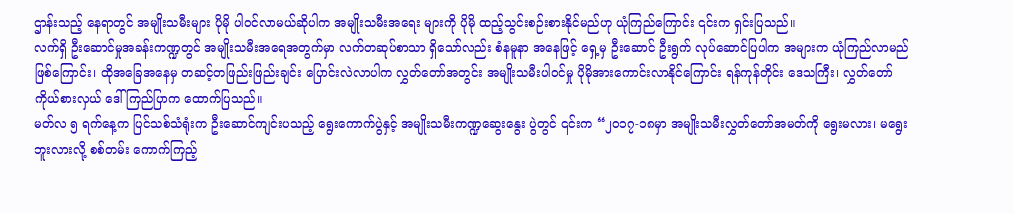ဌာန်းသည့် နေရာတွင် အမျိုးသမီးများ ပိုမို ပါဝင်လာမယ်ဆိုပါက အမျိုးသမီးအရေး များကို ပိုမို ထည့်သွင်းစဉ်းစားနိုင်မည်ဟု ယုံကြည်ကြောင်း ၎င်းက ရှင်းပြသည်။
လက်ရှိ ဦးဆောင်မှုအခန်းကဏ္ဍတွင် အမျိုးသမီးအရေအတွက်မှာ လက်တဆုပ်စာသာ ရှိသော်လည်း စံနမူနာ အနေဖြင့် ရှေ့မှ ဦးဆောင် ဦးရွက် လုပ်ဆောင်ပြပါက အများက ယုံကြည်လာမည်ဖြစ်ကြောင်း၊ ထိုအခြေအနေမှ တဆင့်တဖြည်းဖြည်းချင်း ပြောင်းလဲလာပါက လွှတ်တော်အတွင်း အမျိုးသမီးပါဝင်မှု ပိုမိုအားကောင်းလာနိုင်ကြောင်း ရန်ကုန်တိုင်း ဒေသကြီး၊ လွှတ်တော်ကိုယ်စားလှယ် ဒေါ်ကြည်ပြာက ထောက်ပြသည်။
မတ်လ ၅ ရက်နေ့က ပြင်သစ်သံရုံးက ဦးဆောင်ကျင်းပသည့် ရွေးကောက်ပွဲနှင့် အမျိုးသမီးကဏ္ဍဆွေးနွေး ပွဲတွင် ၎င်းက “၂၀၁၇-၁၈မှာ အမျိုးသမီးလွှတ်တော်အမတ်ကို ရွေးမလား၊ မရွေးဘူးလားလို့ စစ်တမ်း ကောက်ကြည့်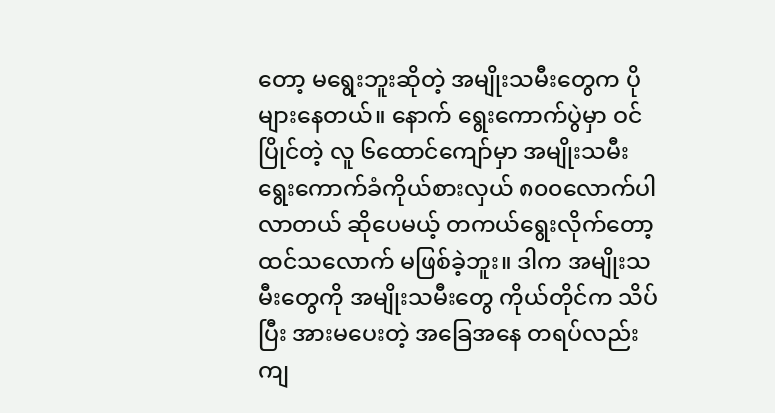တော့ မရွေးဘူးဆိုတဲ့ အမျိုးသမီးတွေက ပိုများနေတယ်။ နောက် ရွေးကောက်ပွဲမှာ ဝင်ပြိုင်တဲ့ လူ ၆ထောင်ကျော်မှာ အမျိုးသမီးရွေးကောက်ခံကိုယ်စားလှယ် ၈၀၀လောက်ပါလာတယ် ဆိုပေမယ့် တကယ်ရွေးလိုက်တော့ ထင်သလောက် မဖြစ်ခဲ့ဘူး။ ဒါက အမျိုးသမီးတွေကို အမျိုးသမီးတွေ ကိုယ်တိုင်က သိပ်ပြီး အားမပေးတဲ့ အခြေအနေ တရပ်လည်း ကျ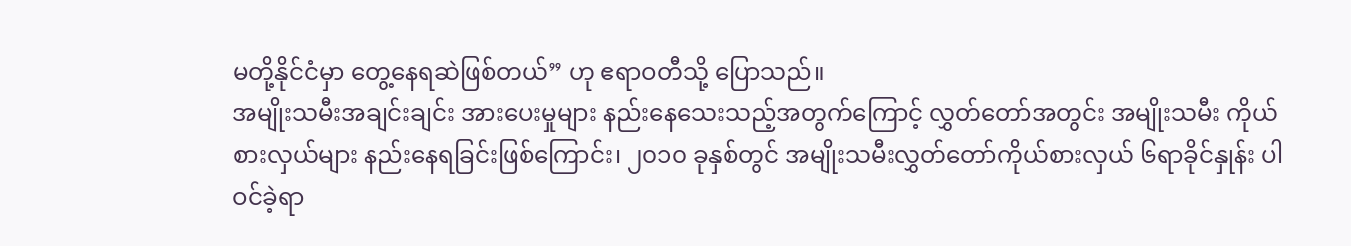မတို့နိုင်ငံမှာ တွေ့နေရဆဲဖြစ်တယ်” ဟု ဧရာဝတီသို့ ပြောသည်။
အမျိုးသမီးအချင်းချင်း အားပေးမှုများ နည်းနေသေးသည့်အတွက်ကြောင့် လွှတ်တော်အတွင်း အမျိုးသမီး ကိုယ်စားလှယ်များ နည်းနေရခြင်းဖြစ်ကြောင်း၊ ၂၀၁၀ ခုနှစ်တွင် အမျိုးသမီးလွှတ်တော်ကိုယ်စားလှယ် ၆ရာခိုင်နှုန်း ပါဝင်ခဲ့ရာ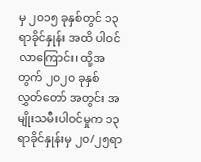မှ ၂၀၁၅ ခုနှစ်တွင် ၁၃ရာခိုင်နှုန်း အထိ ပါဝင်လာကြောင်း၊ ထို့အတွက် ၂၀၂၀ ခုနှစ် လွှတ်တော် အတွင်း အမျိုးသမီးပါဝင်မှုက ၁၃ရာခိုင်နှုန်းမှ ၂၀/၂၅ရာ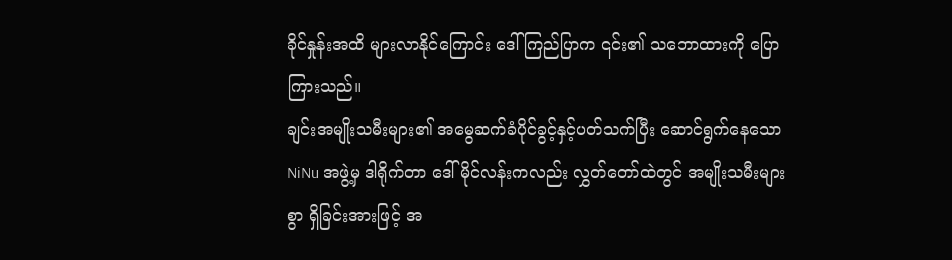ခိုင်နှုန်းအထိ များလာနိုင်ကြောင်း ဒေါ်ကြည်ပြာက ၎င်း၏ သဘောထားကို ပြောကြားသည်။
ချင်းအမျိုးသမီးများ၏ အမွေဆက်ခံပိုင်ခွင့်နှင့်ပတ်သက်ပြီး ဆောင်ရွက်နေသော NiNu အဖွဲ့မှ ဒါရိုက်တာ ဒေါ်မိုင်လန်းကလည်း လွှတ်တော်ထဲတွင် အမျိုးသမီးများစွာ ရှိခြင်းအားဖြင့် အ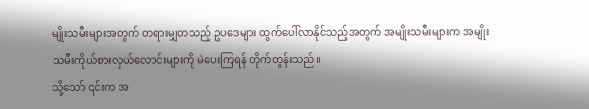မျိုးသမီးများအတွက် တရားမျှတသည့် ဥပဒေများ ထွက်ပေါ်လာနိုင်သည့်အတွက် အမျိုးသမီးများက အမျိုးသမီးကိုယ်စားလှယ်လောင်းများကို မဲပေးကြရန် တိုက်တွန်းသည်။
သို့သော် ၎င်းက အ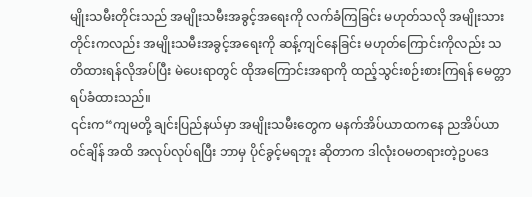မျိုးသမီးတိုင်းသည် အမျိုးသမီးအခွင့်အရေးကို လက်ခံကြခြင်း မဟုတ်သလို အမျိုးသားတိုင်းကလည်း အမျိုးသမီးအခွင့်အရေးကို ဆန့်ကျင်နေခြင်း မဟုတ်ကြောင်းကိုလည်း သတိထားရန်လိုအပ်ပြီး မဲပေးရာတွင် ထိုအကြောင်းအရာကို ထည့်သွင်းစဉ်းစားကြရန် မေတ္တာရပ်ခံထားသည်။
၎င်းက“ကျမတို့ ချင်းပြည်နယ်မှာ အမျိုးသမီးတွေက မနက်အိပ်ယာထကနေ ညအိပ်ယာဝင်ချိန် အထိ အလုပ်လုပ်ရပြီး ဘာမှ ပိုင်ခွင့်မရဘူး ဆိုတာက ဒါလုံးဝမတရားတဲ့ဥပဒေ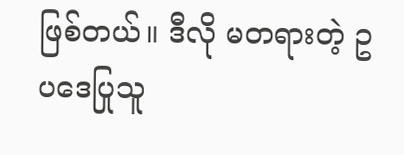ဖြစ်တယ်။ ဒီလို မတရားတဲ့ ဥပဒေပြုသူ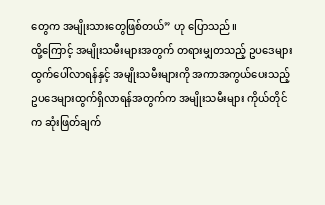တွေက အမျိုးသားတွေဖြစ်တယ်” ဟု ပြောသည်။
ထို့ကြောင့် အမျိုးသမီးများအတွက် တရားမျှတသည့် ဥပဒေများထွက်ပေါ်လာရန်နှင့် အမျိုးသမီးများကို အကာအကွယ်ပေးသည့် ဥပဒေများထွက်ရှိလာရန်အတွက်က အမျိုးသမီးများ ကိုယ်တိုင်က ဆုံးဖြတ်ချက်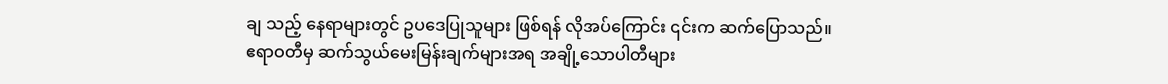ချ သည့် နေရာများတွင် ဥပဒေပြုသူများ ဖြစ်ရန် လိုအပ်ကြောင်း ၎င်းက ဆက်ပြောသည်။
ဧရာဝတီမှ ဆက်သွယ်မေးမြန်းချက်များအရ အချို့သောပါတီများ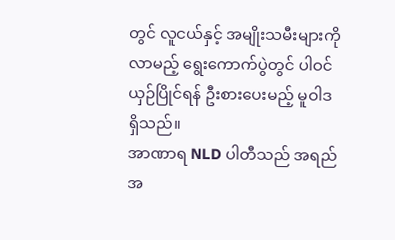တွင် လူငယ်နှင့် အမျိုးသမီးများကို လာမည့် ရွေးကောက်ပွဲတွင် ပါဝင်ယှဉ်ပြိုင်ရန် ဦးစားပေးမည့် မူဝါဒ ရှိသည်။
အာဏာရ NLD ပါတီသည် အရည်အ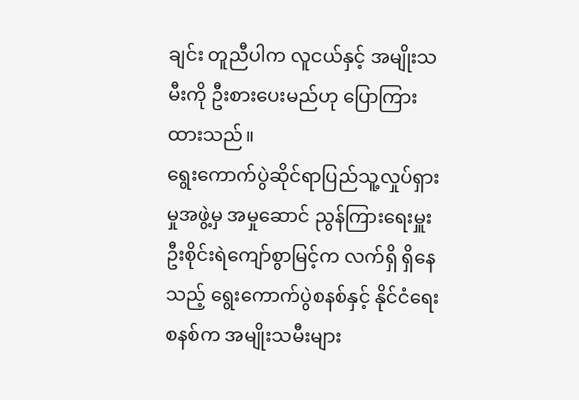ချင်း တူညီပါက လူငယ်နှင့် အမျိုးသမီးကို ဦးစားပေးမည်ဟု ပြောကြားထားသည်။
ရွေးကောက်ပွဲဆိုင်ရာပြည်သူ့လှုပ်ရှားမှုအဖွဲ့မှ အမှုဆောင် ညွန်ကြားရေးမှူး ဦးစိုင်းရဲကျော်စွာမြင့်က လက်ရှိ ရှိနေသည့် ရွေးကောက်ပွဲစနစ်နှင့် နိုင်ငံရေးစနစ်က အမျိုးသမီးများ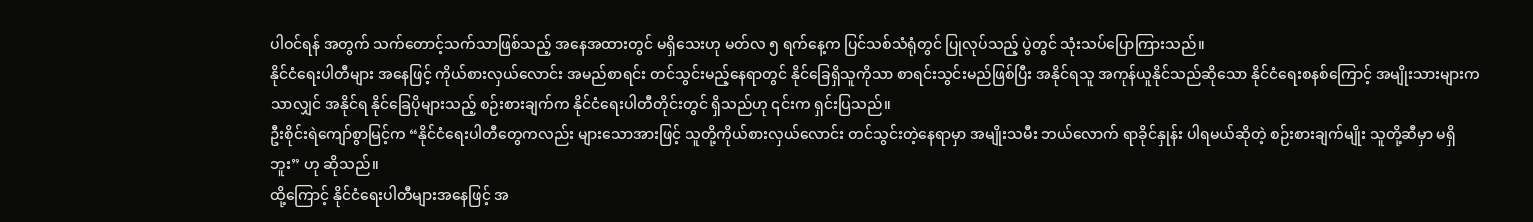ပါဝင်ရန် အတွက် သက်တောင့်သက်သာဖြစ်သည့် အနေအထားတွင် မရှိသေးဟု မတ်လ ၅ ရက်နေ့က ပြင်သစ်သံရုံတွင် ပြုလုပ်သည့် ပွဲတွင် သုံးသပ်ပြောကြားသည်။
နိုင်ငံရေးပါတီများ အနေဖြင့် ကိုယ်စားလှယ်လောင်း အမည်စာရင်း တင်သွင်းမည့်နေရာတွင် နိုင်ခြေရှိသူကိုသာ စာရင်းသွင်းမည်ဖြစ်ပြီး အနိုင်ရသူ အကုန်ယူနိုင်သည်ဆိုသော နိုင်ငံရေးစနစ်ကြောင့် အမျိုးသားများကသာလျှင် အနိုင်ရ နိုင်ခြေပိုများသည့် စဉ်းစားချက်က နိုင်ငံရေးပါတီတိုင်းတွင် ရှိသည်ဟု ၎င်းက ရှင်းပြသည်။
ဦးစိုင်းရဲကျော်စွာမြင့်က “နိုင်ငံရေးပါတီတွေကလည်း များသောအားဖြင့် သူတို့ကိုယ်စားလှယ်လောင်း တင်သွင်းတဲ့နေရာမှာ အမျိုးသမီး ဘယ်လောက် ရာခိုင်နှုန်း ပါရမယ်ဆိုတဲ့ စဉ်းစားချက်မျိုး သူတို့ဆီမှာ မရှိဘူး” ဟု ဆိုသည်။
ထို့ကြောင့် နိုင်ငံရေးပါတီများအနေဖြင့် အ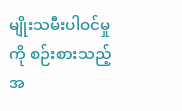မျိုးသမီးပါဝင်မှုကို စဉ်းစားသည့်အ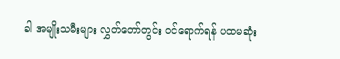ခါ အမျိုးသမီးများ လွှတ်တော်တွင်း ဝင်ရောက်ရန် ပထမဆုံး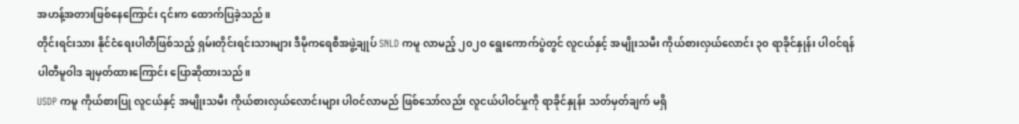အဟန့်အတားဖြစ်နေကြောင်း ၎င်းက ထောက်ပြခဲ့သည်။
တိုင်းရင်းသား နိုင်ငံရေးပါတီဖြစ်သည့် ရှမ်းတိုင်းရင်းသားများ ဒီမိုကရေစီအဖွဲ့ချုပ် SNLD ကမူ လာမည့် ၂၀၂၀ ရွေးကောက်ပွဲတွင် လူငယ်နှင့် အမျိုးသမီး ကိုယ်စားလှယ်လောင်း ၃၀ ရာခိုင်နှုန်း ပါဝင်ရန် ပါတီမူဝါဒ ချမှတ်ထားကြောင်း ပြောဆိုထားသည်။
USDP ကမူ ကိုယ်စားပြု လူငယ်နှင့် အမျိုးသမီး ကိုယ်စားလှယ်လောင်းများ ပါဝင်လာမည် ဖြစ်သော်လည်း လူငယ်ပါဝင်မှုကို ရာခိုင်နှုန်း သတ်မှတ်ချက် မရှိ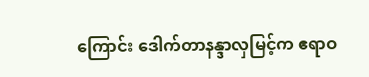ကြောင်း ဒေါက်တာနန္ဒာလှမြင့်က ဧရာဝ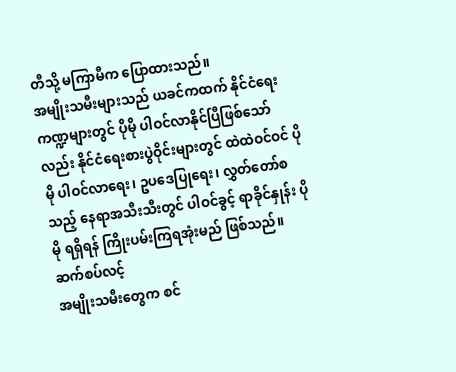တီသို့ မကြာမီက ပြောထားသည်။
အမျိုးသမီးများသည် ယခင်ကထက် နိုင်ငံရေးကဏ္ဍများတွင် ပိုမို ပါဝင်လာနိုင်ပြီဖြစ်သော်လည်း နိုင်ငံရေးစားပွဲဝိုင်းများတွင် ထဲထဲဝင်ဝင် ပိုမို ပါဝင်လာရေး၊ ဥပဒေပြုရေး၊ လွှတ်တော်စသည့် နေရာအသီးသီးတွင် ပါဝင်ခွင့် ရာခိုင်နှုန်း ပိုမို ရရှိရန် ကြိုးပမ်းကြရအုံးမည် ဖြစ်သည်။
ဆက်စပ်လင့်
အမျိုးသမီးတွေက စင်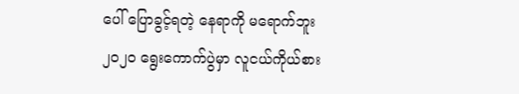ပေါ် ပြောခွင့်ရတဲ့ နေရာကို မရောက်ဘူး
၂၀၂၀ ရွေးကောက်ပွဲမှာ လူငယ်ကိုယ်စား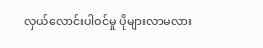လှယ်လောင်းပါဝင်မှု ပိုများလာမလား